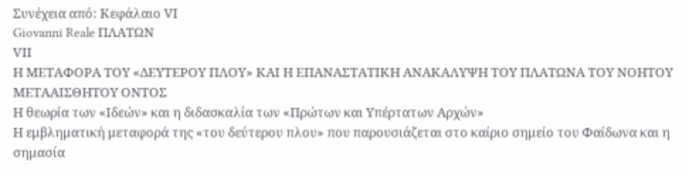Συνέχεια από: Κεφάλαιο VΙ
Giovanni Reale ΠΛΑΤΩΝ
VΙI
Η ΜΕΤΑΦΟΡΑ ΤΟΥ «ΔΕΥΤΕΡΟΥ ΠΛΟΥ» ΚΑΙ Η ΕΠΑΝΑΣΤΑΤΙΚΗ ΑΝΑΚΑΛΥΨΗ ΤΟΥ ΠΛΑΤΩΝΑ ΤΟΥ ΝΟΗΤΟΥ ΜΕΤΑΑΙΣΘΗΤΟΥ ΟΝΤΟΣ
Η θεωρία των «Ιδεών» και η διδασκαλία των «Πρώτων και Υπέρτατων Αρχών»
Η εμβληματική μεταφορά της «του δεύτερου πλου» που παρουσιάζεται στο καίριο σημείο του Φαίδωνα και η σημασία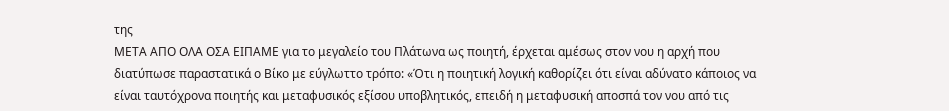της
ΜΕΤΑ ΑΠΟ ΟΛΑ ΟΣΑ ΕΙΠΑΜΕ για το μεγαλείο του Πλάτωνα ως ποιητή, έρχεται αμέσως στον νου η αρχή που διατύπωσε παραστατικά ο Βίκο με εύγλωττο τρόπο: «Ότι η ποιητική λογική καθορίζει ότι είναι αδύνατο κάποιος να είναι ταυτόχρονα ποιητής και μεταφυσικός εξίσου υποβλητικός, επειδή η μεταφυσική αποσπά τον νου από τις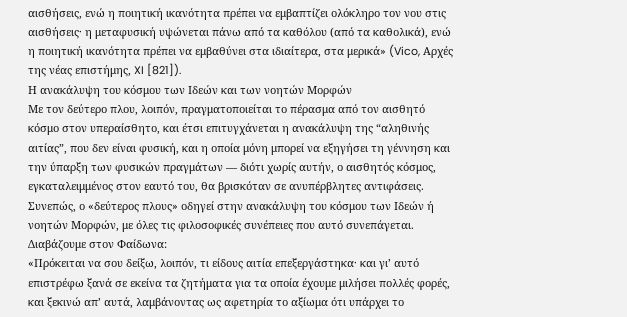αισθήσεις, ενώ η ποιητική ικανότητα πρέπει να εμβαπτίζει ολόκληρο τον νου στις αισθήσεις· η μεταφυσική υψώνεται πάνω από τα καθόλου (από τα καθολικά), ενώ η ποιητική ικανότητα πρέπει να εμβαθύνει στα ιδιαίτερα, στα μερικά» (Vico, Αρχές της νέας επιστήμης, XI [821]).
Η ανακάλυψη του κόσμου των Ιδεών και των νοητών Μορφών
Με τον δεύτερο πλου, λοιπόν, πραγματοποιείται το πέρασμα από τον αισθητό κόσμο στον υπεραίσθητο, και έτσι επιτυγχάνεται η ανακάλυψη της “αληθινής αιτίας”, που δεν είναι φυσική, και η οποία μόνη μπορεί να εξηγήσει τη γέννηση και την ύπαρξη των φυσικών πραγμάτων — διότι χωρίς αυτήν, ο αισθητός κόσμος, εγκαταλειμμένος στον εαυτό του, θα βρισκόταν σε ανυπέρβλητες αντιφάσεις.
Συνεπώς, ο «δεύτερος πλους» οδηγεί στην ανακάλυψη του κόσμου των Ιδεών ή νοητών Μορφών, με όλες τις φιλοσοφικές συνέπειες που αυτό συνεπάγεται.
Διαβάζουμε στον Φαίδωνα:
«Πρόκειται να σου δείξω, λοιπόν, τι είδους αιτία επεξεργάστηκα· και γι’ αυτό επιστρέφω ξανά σε εκείνα τα ζητήματα για τα οποία έχουμε μιλήσει πολλές φορές, και ξεκινώ απ’ αυτά, λαμβάνοντας ως αφετηρία το αξίωμα ότι υπάρχει το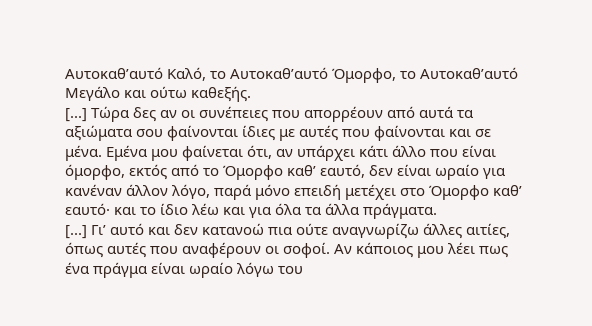Αυτοκαθ’αυτό Καλό, το Αυτοκαθ’αυτό Όμορφο, το Αυτοκαθ’αυτό Μεγάλο και ούτω καθεξής.
[...] Τώρα δες αν οι συνέπειες που απορρέουν από αυτά τα αξιώματα σου φαίνονται ίδιες με αυτές που φαίνονται και σε μένα. Εμένα μου φαίνεται ότι, αν υπάρχει κάτι άλλο που είναι όμορφο, εκτός από το Όμορφο καθ’ εαυτό, δεν είναι ωραίο για κανέναν άλλον λόγο, παρά μόνο επειδή μετέχει στο Όμορφο καθ’ εαυτό· και το ίδιο λέω και για όλα τα άλλα πράγματα.
[...] Γι’ αυτό και δεν κατανοώ πια ούτε αναγνωρίζω άλλες αιτίες, όπως αυτές που αναφέρουν οι σοφοί. Αν κάποιος μου λέει πως ένα πράγμα είναι ωραίο λόγω του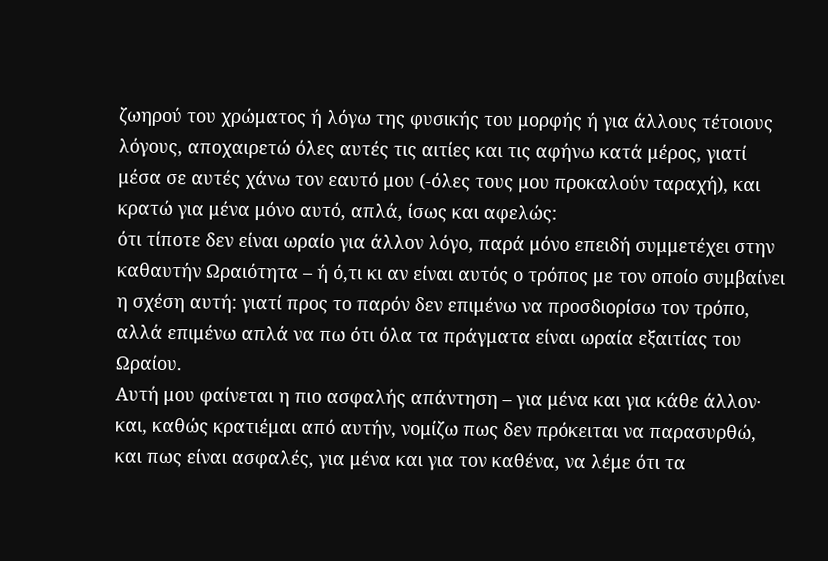ζωηρού του χρώματος ή λόγω της φυσικής του μορφής ή για άλλους τέτοιους λόγους, αποχαιρετώ όλες αυτές τις αιτίες και τις αφήνω κατά μέρος, γιατί μέσα σε αυτές χάνω τον εαυτό μου (-όλες τους μου προκαλούν ταραχή), και κρατώ για μένα μόνο αυτό, απλά, ίσως και αφελώς:
ότι τίποτε δεν είναι ωραίο για άλλον λόγο, παρά μόνο επειδή συμμετέχει στην καθαυτήν Ωραιότητα – ή ό,τι κι αν είναι αυτός ο τρόπος με τον οποίο συμβαίνει η σχέση αυτή: γιατί προς το παρόν δεν επιμένω να προσδιορίσω τον τρόπο, αλλά επιμένω απλά να πω ότι όλα τα πράγματα είναι ωραία εξαιτίας του Ωραίου.
Αυτή μου φαίνεται η πιο ασφαλής απάντηση – για μένα και για κάθε άλλον· και, καθώς κρατιέμαι από αυτήν, νομίζω πως δεν πρόκειται να παρασυρθώ, και πως είναι ασφαλές, για μένα και για τον καθένα, να λέμε ότι τα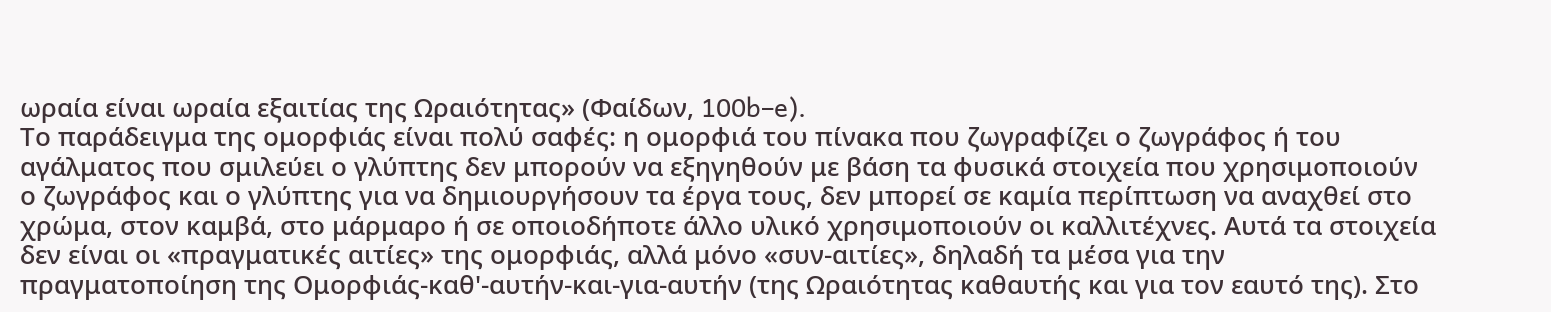ωραία είναι ωραία εξαιτίας της Ωραιότητας» (Φαίδων, 100b–e).
Το παράδειγμα της ομορφιάς είναι πολύ σαφές: η ομορφιά του πίνακα που ζωγραφίζει ο ζωγράφος ή του αγάλματος που σμιλεύει ο γλύπτης δεν μπορούν να εξηγηθούν με βάση τα φυσικά στοιχεία που χρησιμοποιούν ο ζωγράφος και ο γλύπτης για να δημιουργήσουν τα έργα τους, δεν μπορεί σε καμία περίπτωση να αναχθεί στο χρώμα, στον καμβά, στο μάρμαρο ή σε οποιοδήποτε άλλο υλικό χρησιμοποιούν οι καλλιτέχνες. Αυτά τα στοιχεία δεν είναι οι «πραγματικές αιτίες» της ομορφιάς, αλλά μόνο «συν-αιτίες», δηλαδή τα μέσα για την πραγματοποίηση της Ομορφιάς-καθ'-αυτήν-και-για-αυτήν (της Ωραιότητας καθαυτής και για τον εαυτό της). Στο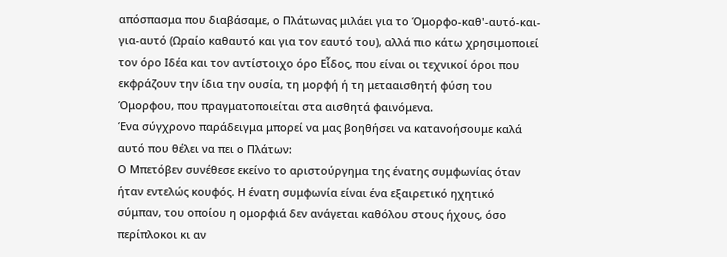απόσπασμα που διαβάσαμε, ο Πλάτωνας μιλάει για το Όμορφο-καθ'-αυτό-και-για-αυτό (Ωραίο καθαυτό και για τον εαυτό του), αλλά πιο κάτω χρησιμοποιεί τον όρο Ιδέα και τον αντίστοιχο όρο Εἶδος, που είναι οι τεχνικοί όροι που εκφράζουν την ίδια την ουσία, τη μορφή ή τη μετααισθητή φύση του Όμορφου, που πραγματοποιείται στα αισθητά φαινόμενα.
Ένα σύγχρονο παράδειγμα μπορεί να μας βοηθήσει να κατανοήσουμε καλά αυτό που θέλει να πει ο Πλάτων:
Ο Μπετόβεν συνέθεσε εκείνο το αριστούργημα της ένατης συμφωνίας όταν ήταν εντελώς κουφός. Η ένατη συμφωνία είναι ένα εξαιρετικό ηχητικό σύμπαν, του οποίου η ομορφιά δεν ανάγεται καθόλου στους ήχους, όσο περίπλοκοι κι αν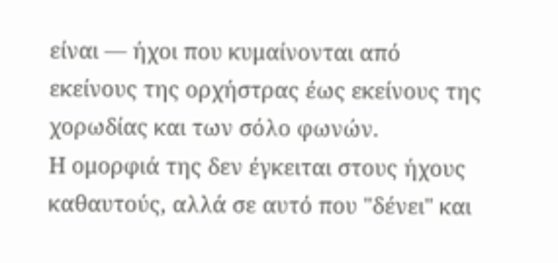είναι — ήχοι που κυμαίνονται από εκείνους της ορχήστρας έως εκείνους της χορωδίας και των σόλο φωνών.
Η ομορφιά της δεν έγκειται στους ήχους καθαυτούς, αλλά σε αυτό που "δένει" και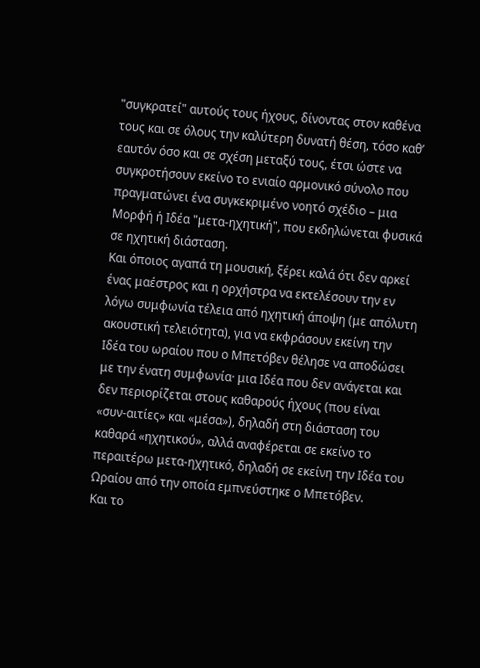"συγκρατεί" αυτούς τους ήχους, δίνοντας στον καθένα τους και σε όλους την καλύτερη δυνατή θέση, τόσο καθ’ εαυτόν όσο και σε σχέση μεταξύ τους, έτσι ώστε να συγκροτήσουν εκείνο το ενιαίο αρμονικό σύνολο που πραγματώνει ένα συγκεκριμένο νοητό σχέδιο – μια Μορφή ή Ιδέα "μετα-ηχητική", που εκδηλώνεται φυσικά σε ηχητική διάσταση.
Και όποιος αγαπά τη μουσική, ξέρει καλά ότι δεν αρκεί ένας μαέστρος και η ορχήστρα να εκτελέσουν την εν λόγω συμφωνία τέλεια από ηχητική άποψη (με απόλυτη ακουστική τελειότητα), για να εκφράσουν εκείνη την Ιδέα του ωραίου που ο Μπετόβεν θέλησε να αποδώσει με την ένατη συμφωνία· μια Ιδέα που δεν ανάγεται και δεν περιορίζεται στους καθαρούς ήχους (που είναι «συν-αιτίες» και «μέσα»), δηλαδή στη διάσταση του καθαρά «ηχητικού», αλλά αναφέρεται σε εκείνο το περαιτέρω μετα-ηχητικό, δηλαδή σε εκείνη την Ιδέα του Ωραίου από την οποία εμπνεύστηκε ο Μπετόβεν.
Και το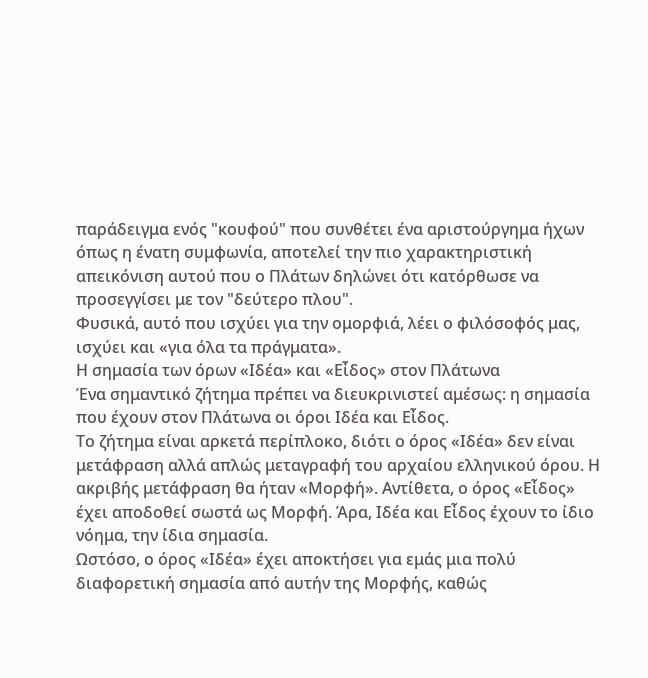παράδειγμα ενός "κουφού" που συνθέτει ένα αριστούργημα ήχων όπως η ένατη συμφωνία, αποτελεί την πιο χαρακτηριστική απεικόνιση αυτού που ο Πλάτων δηλώνει ότι κατόρθωσε να προσεγγίσει με τον "δεύτερο πλου".
Φυσικά, αυτό που ισχύει για την ομορφιά, λέει ο φιλόσοφός μας, ισχύει και «για όλα τα πράγματα».
Η σημασία των όρων «Ιδέα» και «Εἶδος» στον Πλάτωνα
Ένα σημαντικό ζήτημα πρέπει να διευκρινιστεί αμέσως: η σημασία που έχουν στον Πλάτωνα οι όροι Ιδέα και Εἶδος.
Το ζήτημα είναι αρκετά περίπλοκο, διότι ο όρος «Ιδέα» δεν είναι μετάφραση αλλά απλώς μεταγραφή του αρχαίου ελληνικού όρου. Η ακριβής μετάφραση θα ήταν «Μορφή». Αντίθετα, ο όρος «Εἶδος» έχει αποδοθεί σωστά ως Μορφή. Άρα, Ιδέα και Εἶδος έχουν το ίδιο νόημα, την ίδια σημασία.
Ωστόσο, ο όρος «Ιδέα» έχει αποκτήσει για εμάς μια πολύ διαφορετική σημασία από αυτήν της Μορφής, καθώς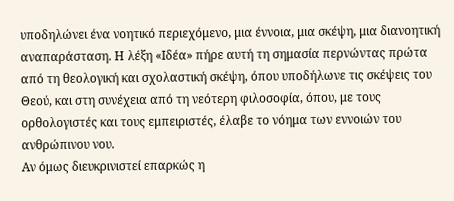υποδηλώνει ένα νοητικό περιεχόμενο, μια έννοια, μια σκέψη, μια διανοητική αναπαράσταση. Η λέξη «Ιδέα» πήρε αυτή τη σημασία περνώντας πρώτα από τη θεολογική και σχολαστική σκέψη, όπου υποδήλωνε τις σκέψεις του Θεού, και στη συνέχεια από τη νεότερη φιλοσοφία, όπου, με τους ορθολογιστές και τους εμπειριστές, έλαβε το νόημα των εννοιών του ανθρώπινου νου.
Αν όμως διευκρινιστεί επαρκώς η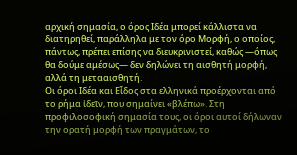αρχική σημασία, ο όρος Ιδέα μπορεί κάλλιστα να διατηρηθεί, παράλληλα με τον όρο Μορφή, ο οποίος, πάντως, πρέπει επίσης να διευκρινιστεί, καθώς —όπως θα δούμε αμέσως— δεν δηλώνει τη αισθητή μορφή, αλλά τη μετααισθητή.
Οι όροι Ιδέα και Εἶδος στα ελληνικά προέρχονται από το ρήμα ἰδεῖν, που σημαίνει «βλέπω». Στη προφιλοσοφική σημασία τους, οι όροι αυτοί δήλωναν την ορατή μορφή των πραγμάτων, το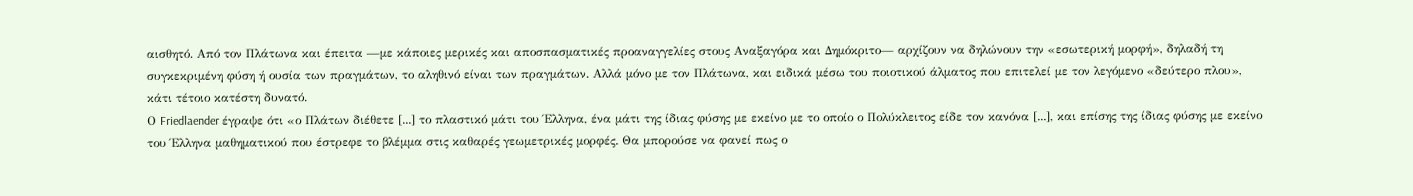αισθητό. Από τον Πλάτωνα και έπειτα —με κάποιες μερικές και αποσπασματικές προαναγγελίες στους Αναξαγόρα και Δημόκριτο— αρχίζουν να δηλώνουν την «εσωτερική μορφή», δηλαδή τη συγκεκριμένη φύση ή ουσία των πραγμάτων, το αληθινό είναι των πραγμάτων. Αλλά μόνο με τον Πλάτωνα, και ειδικά μέσω του ποιοτικού άλματος που επιτελεί με τον λεγόμενο «δεύτερο πλου», κάτι τέτοιο κατέστη δυνατό.
Ο Friedlaender έγραψε ότι «ο Πλάτων διέθετε [...] το πλαστικό μάτι του Έλληνα, ένα μάτι της ίδιας φύσης με εκείνο με το οποίο ο Πολύκλειτος είδε τον κανόνα [...], και επίσης της ίδιας φύσης με εκείνο του Έλληνα μαθηματικού που έστρεφε το βλέμμα στις καθαρές γεωμετρικές μορφές. Θα μπορούσε να φανεί πως ο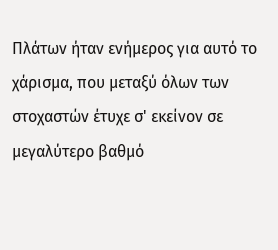Πλάτων ήταν ενήμερος για αυτό το χάρισμα, που μεταξύ όλων των στοχαστών έτυχε σ' εκείνον σε μεγαλύτερο βαθμό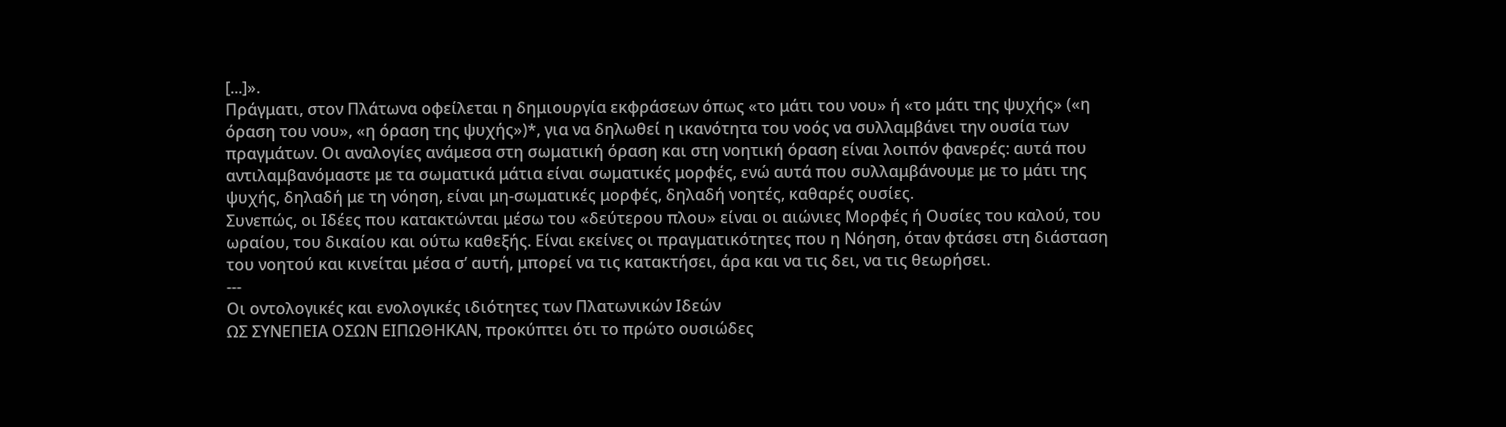[...]».
Πράγματι, στον Πλάτωνα οφείλεται η δημιουργία εκφράσεων όπως «το μάτι του νου» ή «το μάτι της ψυχής» («η όραση του νου», «η όραση της ψυχής»)*, για να δηλωθεί η ικανότητα του νοός να συλλαμβάνει την ουσία των πραγμάτων. Οι αναλογίες ανάμεσα στη σωματική όραση και στη νοητική όραση είναι λοιπόν φανερές: αυτά που αντιλαμβανόμαστε με τα σωματικά μάτια είναι σωματικές μορφές, ενώ αυτά που συλλαμβάνουμε με το μάτι της ψυχής, δηλαδή με τη νόηση, είναι μη-σωματικές μορφές, δηλαδή νοητές, καθαρές ουσίες.
Συνεπώς, οι Ιδέες που κατακτώνται μέσω του «δεύτερου πλου» είναι οι αιώνιες Μορφές ή Ουσίες του καλού, του ωραίου, του δικαίου και ούτω καθεξής. Είναι εκείνες οι πραγματικότητες που η Νόηση, όταν φτάσει στη διάσταση του νοητού και κινείται μέσα σ’ αυτή, μπορεί να τις κατακτήσει, άρα και να τις δει, να τις θεωρήσει.
---
Οι οντολογικές και ενολογικές ιδιότητες των Πλατωνικών Ιδεών
ΩΣ ΣΥΝΕΠΕΙΑ ΟΣΩΝ ΕΙΠΩΘΗΚΑΝ, προκύπτει ότι το πρώτο ουσιώδες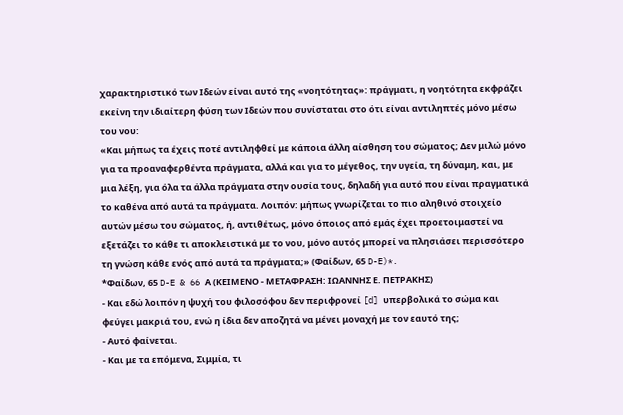χαρακτηριστικό των Ιδεών είναι αυτό της «νοητότητας»: πράγματι, η νοητότητα εκφράζει εκείνη την ιδιαίτερη φύση των Ιδεών που συνίσταται στο ότι είναι αντιληπτές μόνο μέσω του νου:
«Και μήπως τα έχεις ποτέ αντιληφθεί με κάποια άλλη αίσθηση του σώματος; Δεν μιλώ μόνο για τα προαναφερθέντα πράγματα, αλλά και για το μέγεθος, την υγεία, τη δύναμη, και, με μια λέξη, για όλα τα άλλα πράγματα στην ουσία τους, δηλαδή για αυτό που είναι πραγματικά το καθένα από αυτά τα πράγματα. Λοιπόν: μήπως γνωρίζεται το πιο αληθινό στοιχείο αυτών μέσω του σώματος, ή, αντιθέτως, μόνο όποιος από εμάς έχει προετοιμαστεί να εξετάζει το κάθε τι αποκλειστικά με το νου, μόνο αυτός μπορεί να πλησιάσει περισσότερο τη γνώση κάθε ενός από αυτά τα πράγματα;» (Φαίδων, 65 D-E)*.
*Φαίδων, 65 D-E & 66 Α (ΚΕΙΜΕΝΟ - ΜΕΤΑΦΡΑΣΗ: ΙΩΑΝΝΗΣ Ε. ΠΕΤΡΑΚΗΣ)
- Και εδώ λοιπόν η ψυχή του φιλοσόφου δεν περιφρονεί [d] υπερβολικά το σώμα και φεύγει μακριά του, ενώ η ίδια δεν αποζητά να μένει μοναχή με τον εαυτό της;
- Αυτό φαίνεται.
- Και με τα επόμενα, Σιμμία, τι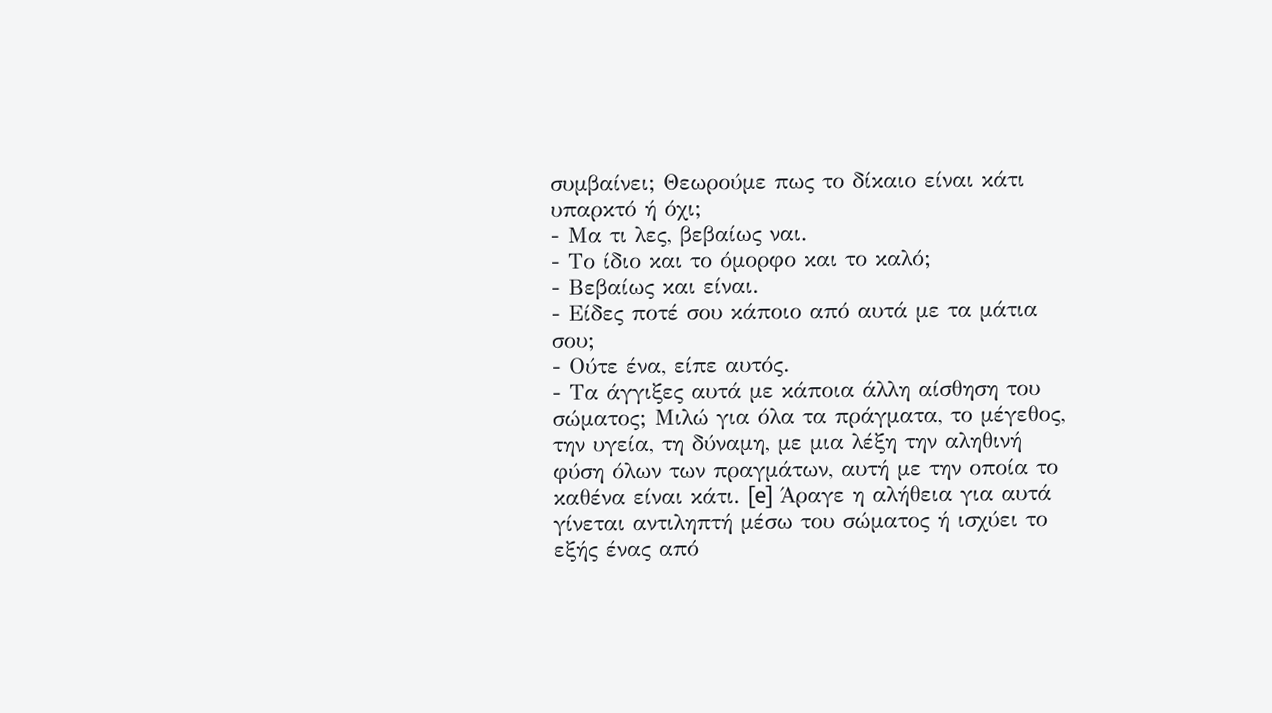συμβαίνει; Θεωρούμε πως το δίκαιο είναι κάτι υπαρκτό ή όχι;
- Μα τι λες, βεβαίως ναι.
- Το ίδιο και το όμορφο και το καλό;
- Βεβαίως και είναι.
- Είδες ποτέ σου κάποιο από αυτά με τα μάτια σου;
- Ούτε ένα, είπε αυτός.
- Τα άγγιξες αυτά με κάποια άλλη αίσθηση του σώματος; Μιλώ για όλα τα πράγματα, το μέγεθος, την υγεία, τη δύναμη, με μια λέξη την αληθινή φύση όλων των πραγμάτων, αυτή με την οποία το καθένα είναι κάτι. [e] Άραγε η αλήθεια για αυτά γίνεται αντιληπτή μέσω του σώματος ή ισχύει το εξής ένας από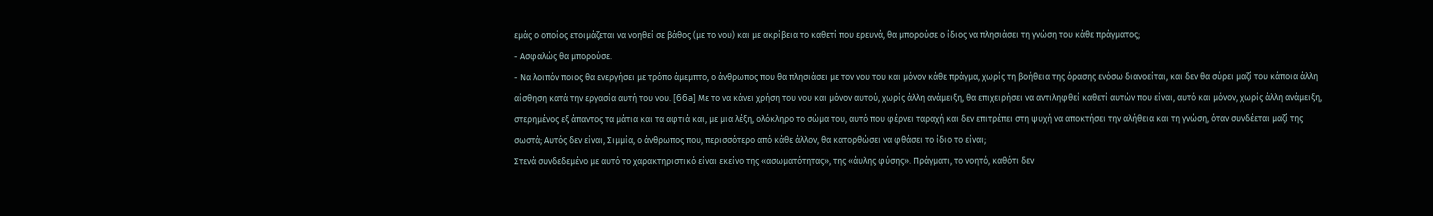εμάς ο οποίος ετοιμάζεται να νοηθεί σε βάθος (με το νου) και με ακρίβεια το καθετί που ερευνά, θα μπορούσε ο ίδιος να πλησιάσει τη γνώση του κάθε πράγματος;
- Ασφαλώς θα μπορούσε.
- Να λοιπόν ποιος θα ενεργήσει με τρόπο άμεμπτο, ο άνθρωπος που θα πλησιάσει με τον νου του και μόνον κάθε πράγμα, χωρίς τη βοήθεια της όρασης ενόσω διανοείται, και δεν θα σύρει μαζί του κάποια άλλη αίσθηση κατά την εργασία αυτή του νου. [66a] Με το να κάνει χρήση του νου και μόνον αυτού, χωρίς άλλη ανάμειξη, θα επιχειρήσει να αντιληφθεί καθετί αυτών που είναι, αυτό και μόνον, χωρίς άλλη ανάμειξη, στερημένος εξ άπαντος τα μάτια και τα αφτιά και, με μια λέξη, ολόκληρο το σώμα του, αυτό που φέρνει ταραχή και δεν επιτρέπει στη ψυχή να αποκτήσει την αλήθεια και τη γνώση, όταν συνδέεται μαζί της σωστά; Αυτός δεν είναι, Σιμμία, ο άνθρωπος που, περισσότερο από κάθε άλλον, θα κατορθώσει να φθάσει το ίδιο το είναι;
Στενά συνδεδεμένο με αυτό το χαρακτηριστικό είναι εκείνο της «ασωματότητας», της «άυλης φύσης». Πράγματι, το νοητό, καθότι δεν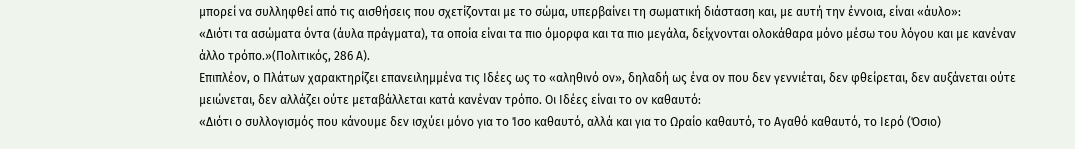μπορεί να συλληφθεί από τις αισθήσεις που σχετίζονται με το σώμα, υπερβαίνει τη σωματική διάσταση και, με αυτή την έννοια, είναι «άυλο»:
«Διότι τα ασώματα όντα (άυλα πράγματα), τα οποία είναι τα πιο όμορφα και τα πιο μεγάλα, δείχνονται ολοκάθαρα μόνο μέσω του λόγου και με κανέναν άλλο τρόπο.»(Πολιτικός, 286 Α).
Επιπλέον, ο Πλάτων χαρακτηρίζει επανειλημμένα τις Ιδέες ως το «αληθινό ον», δηλαδή ως ένα ον που δεν γεννιέται, δεν φθείρεται, δεν αυξάνεται ούτε μειώνεται, δεν αλλάζει ούτε μεταβάλλεται κατά κανέναν τρόπο. Οι Ιδέες είναι το ον καθαυτό:
«Διότι ο συλλογισμός που κάνουμε δεν ισχύει μόνο για το Ίσο καθαυτό, αλλά και για το Ωραίο καθαυτό, το Αγαθό καθαυτό, το Ιερό (Όσιο)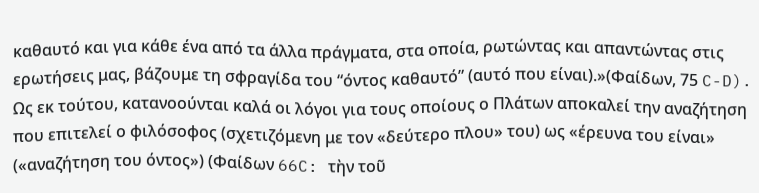καθαυτό και για κάθε ένα από τα άλλα πράγματα, στα οποία, ρωτώντας και απαντώντας στις ερωτήσεις μας, βάζουμε τη σφραγίδα του “όντος καθαυτό” (αυτό που είναι).»(Φαίδων, 75 C-D).
Ως εκ τούτου, κατανοούνται καλά οι λόγοι για τους οποίους ο Πλάτων αποκαλεί την αναζήτηση που επιτελεί ο φιλόσοφος (σχετιζόμενη με τον «δεύτερο πλου» του) ως «έρευνα του είναι» («αναζήτηση του όντος») (Φαίδων 66C: τὴν τοῦ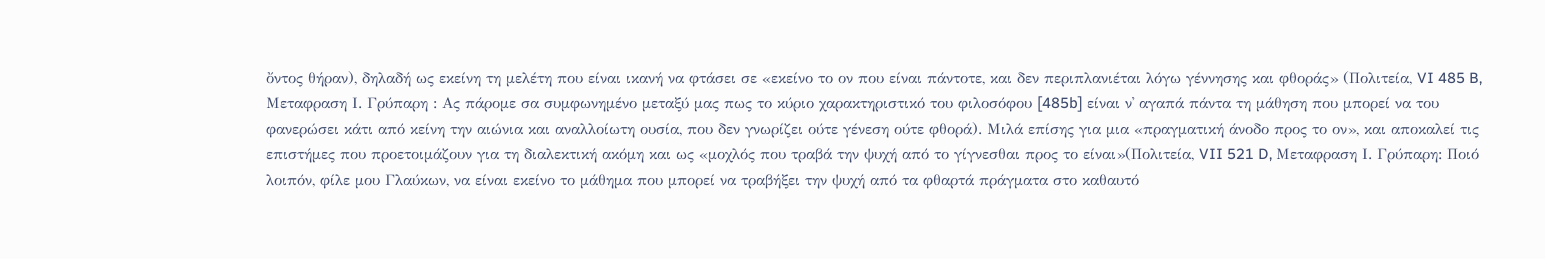ὄντος θήραν), δηλαδή ως εκείνη τη μελέτη που είναι ικανή να φτάσει σε «εκείνο το ον που είναι πάντοτε, και δεν περιπλανιέται λόγω γέννησης και φθοράς» (Πολιτεία, VI 485 B, Μεταφραση Ι. Γρύπαρη : Ας πάρομε σα συμφωνημένο μεταξύ μας πως το κύριο χαρακτηριστικό του φιλοσόφου [485b] είναι ν᾽ αγαπά πάντα τη μάθηση που μπορεί να του φανερώσει κάτι από κείνη την αιώνια και αναλλοίωτη ουσία, που δεν γνωρίζει ούτε γένεση ούτε φθορά). Μιλά επίσης για μια «πραγματική άνοδο προς το ον», και αποκαλεί τις επιστήμες που προετοιμάζουν για τη διαλεκτική ακόμη και ως «μοχλός που τραβά την ψυχή από το γίγνεσθαι προς το είναι»(Πολιτεία, VII 521 D, Μεταφραση Ι. Γρύπαρη: Ποιό λοιπόν, φίλε μου Γλαύκων, να είναι εκείνο το μάθημα που μπορεί να τραβήξει την ψυχή από τα φθαρτά πράγματα στο καθαυτό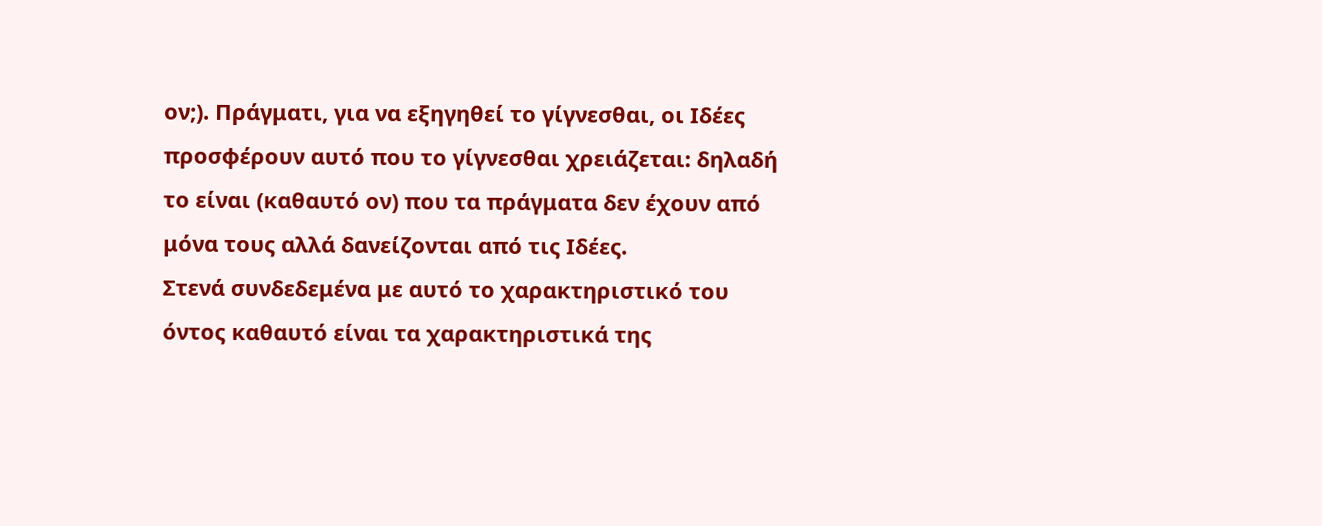ον;). Πράγματι, για να εξηγηθεί το γίγνεσθαι, οι Ιδέες προσφέρουν αυτό που το γίγνεσθαι χρειάζεται: δηλαδή το είναι (καθαυτό ον) που τα πράγματα δεν έχουν από μόνα τους αλλά δανείζονται από τις Ιδέες.
Στενά συνδεδεμένα με αυτό το χαρακτηριστικό του όντος καθαυτό είναι τα χαρακτηριστικά της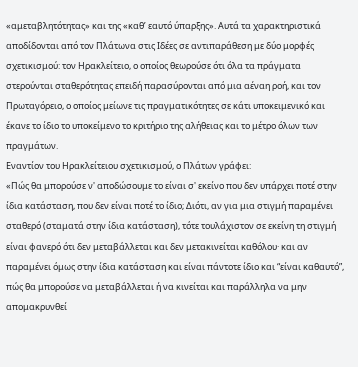«αμεταβλητότητας» και της «καθ’ εαυτό ύπαρξης». Αυτά τα χαρακτηριστικά αποδίδονται από τον Πλάτωνα στις Ιδέες σε αντιπαράθεση με δύο μορφές σχετικισμού: τον Ηρακλείτειο, ο οποίος θεωρούσε ότι όλα τα πράγματα στερούνται σταθερότητας επειδή παρασύρονται από μια αέναη ροή, και τον Πρωταγόρειο, ο οποίος μείωνε τις πραγματικότητες σε κάτι υποκειμενικό και έκανε το ίδιο το υποκείμενο το κριτήριο της αλήθειας και το μέτρο όλων των πραγμάτων.
Εναντίον του Ηρακλείτειου σχετικισμού, ο Πλάτων γράφει:
«Πώς θα μπορούσε ν' αποδώσουμε το είναι σ' εκείνο που δεν υπάρχει ποτέ στην ίδια κατάσταση, που δεν είναι ποτέ το ίδιο; Διότι, αν για μια στιγμή παραμένει σταθερό (σταματά στην ίδια κατάσταση), τότε τουλάχιστον σε εκείνη τη στιγμή είναι φανερό ότι δεν μεταβάλλεται και δεν μετακινείται καθόλου· και αν παραμένει όμως στην ίδια κατάσταση και είναι πάντοτε ίδιο και “είναι καθαυτό”, πώς θα μπορούσε να μεταβάλλεται ή να κινείται και παράλληλα να μην απομακρυνθεί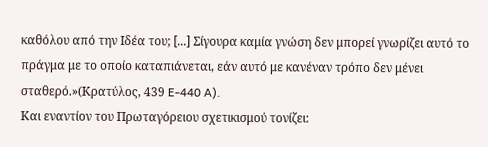καθόλου από την Ιδέα του; [...] Σίγουρα καμία γνώση δεν μπορεί γνωρίζει αυτό το πράγμα με το οποίο καταπιάνεται, εάν αυτό με κανέναν τρόπο δεν μένει σταθερό.»(Κρατύλος, 439 E-440 A).
Και εναντίον του Πρωταγόρειου σχετικισμού τονίζει: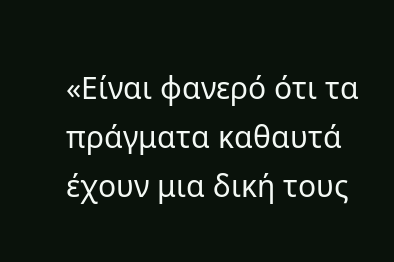«Είναι φανερό ότι τα πράγματα καθαυτά έχουν μια δική τους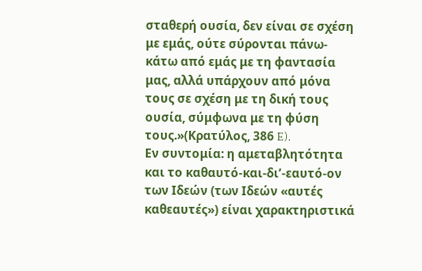σταθερή ουσία, δεν είναι σε σχέση με εμάς, ούτε σύρονται πάνω-κάτω από εμάς με τη φαντασία μας, αλλά υπάρχουν από μόνα τους σε σχέση με τη δική τους ουσία, σύμφωνα με τη φύση τους.»(Κρατύλος, 386 E).
Εν συντομία: η αμεταβλητότητα και το καθαυτό-και-δι’-εαυτό-ον των Ιδεών (των Ιδεών «αυτές καθεαυτές») είναι χαρακτηριστικά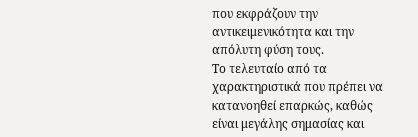που εκφράζουν την αντικειμενικότητα και την απόλυτη φύση τους.
Το τελευταίο από τα χαρακτηριστικά που πρέπει να κατανοηθεί επαρκώς, καθώς είναι μεγάλης σημασίας και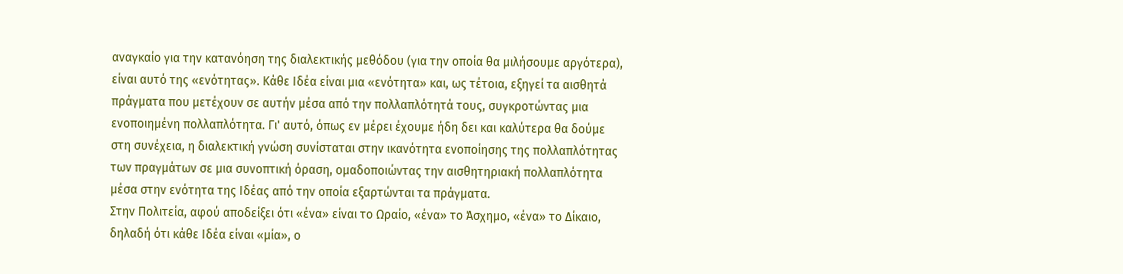αναγκαίο για την κατανόηση της διαλεκτικής μεθόδου (για την οποία θα μιλήσουμε αργότερα), είναι αυτό της «ενότητας». Κάθε Ιδέα είναι μια «ενότητα» και, ως τέτοια, εξηγεί τα αισθητά πράγματα που μετέχουν σε αυτήν μέσα από την πολλαπλότητά τους, συγκροτώντας μια ενοποιημένη πολλαπλότητα. Γι' αυτό, όπως εν μέρει έχουμε ήδη δει και καλύτερα θα δούμε στη συνέχεια, η διαλεκτική γνώση συνίσταται στην ικανότητα ενοποίησης της πολλαπλότητας των πραγμάτων σε μια συνοπτική όραση, ομαδοποιώντας την αισθητηριακή πολλαπλότητα μέσα στην ενότητα της Ιδέας από την οποία εξαρτώνται τα πράγματα.
Στην Πολιτεία, αφού αποδείξει ότι «ένα» είναι το Ωραίο, «ένα» το Άσχημο, «ένα» το Δίκαιο, δηλαδή ότι κάθε Ιδέα είναι «μία», ο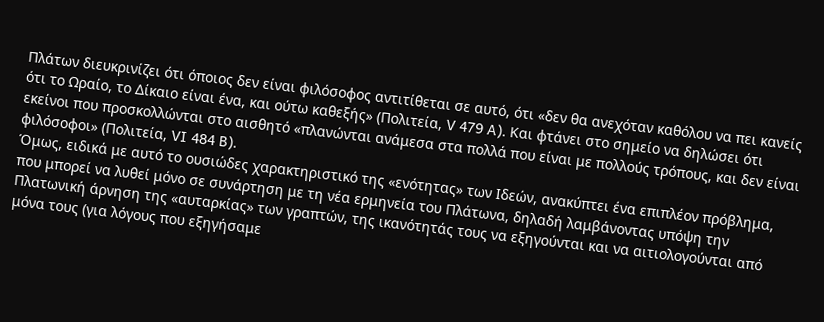Πλάτων διευκρινίζει ότι όποιος δεν είναι φιλόσοφος αντιτίθεται σε αυτό, ότι «δεν θα ανεχόταν καθόλου να πει κανείς ότι το Ωραίο, το Δίκαιο είναι ένα, και ούτω καθεξής» (Πολιτεία, V 479 A). Και φτάνει στο σημείο να δηλώσει ότι εκείνοι που προσκολλώνται στο αισθητό «πλανώνται ανάμεσα στα πολλά που είναι με πολλούς τρόπους, και δεν είναι φιλόσοφοι» (Πολιτεία, VI 484 B).
Όμως, ειδικά με αυτό το ουσιώδες χαρακτηριστικό της «ενότητας» των Ιδεών, ανακύπτει ένα επιπλέον πρόβλημα, που μπορεί να λυθεί μόνο σε συνάρτηση με τη νέα ερμηνεία του Πλάτωνα, δηλαδή λαμβάνοντας υπόψη την Πλατωνική άρνηση της «αυταρκίας» των γραπτών, της ικανότητάς τους να εξηγούνται και να αιτιολογούνται από μόνα τους (για λόγους που εξηγήσαμε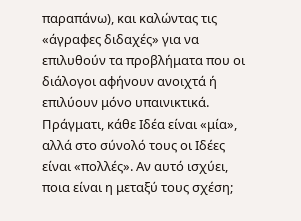παραπάνω), και καλώντας τις «άγραφες διδαχές» για να επιλυθούν τα προβλήματα που οι διάλογοι αφήνουν ανοιχτά ή επιλύουν μόνο υπαινικτικά.
Πράγματι, κάθε Ιδέα είναι «μία», αλλά στο σύνολό τους οι Ιδέες είναι «πολλές». Αν αυτό ισχύει, ποια είναι η μεταξύ τους σχέση;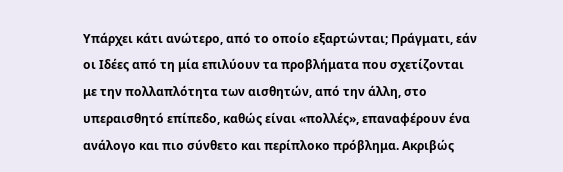Υπάρχει κάτι ανώτερο, από το οποίο εξαρτώνται; Πράγματι, εάν οι Ιδέες από τη μία επιλύουν τα προβλήματα που σχετίζονται με την πολλαπλότητα των αισθητών, από την άλλη, στο υπεραισθητό επίπεδο, καθώς είναι «πολλές», επαναφέρουν ένα ανάλογο και πιο σύνθετο και περίπλοκο πρόβλημα. Ακριβώς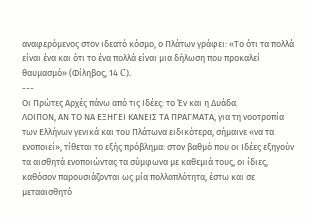αναφερόμενος στον ιδεατό κόσμο, ο Πλάτων γράφει: «Το ότι τα πολλά είναι ένα και ότι το ένα πολλά είναι μια δήλωση που προκαλεί θαυμασμό» (Φίληβος, 14 C).
---
Οι Πρώτες Αρχές πάνω από τις Ιδέες: το Έν και η Δυάδα.
ΛΟΙΠΟΝ, ΑΝ ΤΟ ΝΑ ΕΞΗΓΕΙ ΚΑΝΕΙΣ ΤΑ ΠΡΑΓΜΑΤΑ, για τη νοοτροπία των Ελλήνων γενικά και του Πλάτωνα ειδικότερα, σήμαινε «να τα ενοποιεί», τίθεται το εξής πρόβλημα: στον βαθμό που οι Ιδέες εξηγούν τα αισθητά ενοποιώντας τα σύμφωνα με καθεμιά τους, οι ίδιες, καθόσον παρουσιάζονται ως μία πολλαπλότητα, έστω και σε μετααισθητό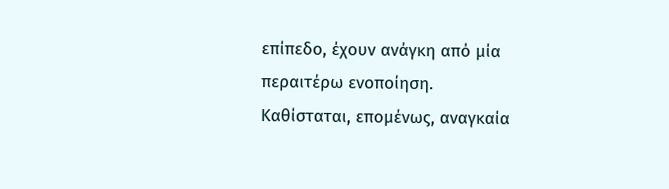επίπεδο, έχουν ανάγκη από μία περαιτέρω ενοποίηση.
Καθίσταται, επομένως, αναγκαία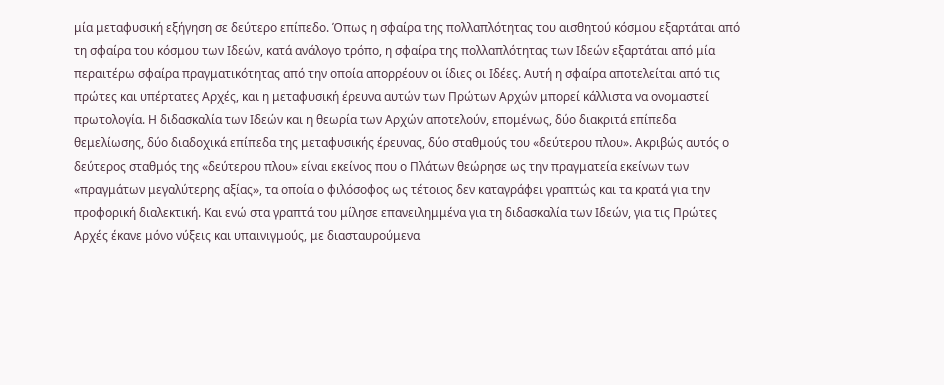μία μεταφυσική εξήγηση σε δεύτερο επίπεδο. Όπως η σφαίρα της πολλαπλότητας του αισθητού κόσμου εξαρτάται από τη σφαίρα του κόσμου των Ιδεών, κατά ανάλογο τρόπο, η σφαίρα της πολλαπλότητας των Ιδεών εξαρτάται από μία περαιτέρω σφαίρα πραγματικότητας από την οποία απορρέουν οι ίδιες οι Ιδέες. Αυτή η σφαίρα αποτελείται από τις πρώτες και υπέρτατες Αρχές, και η μεταφυσική έρευνα αυτών των Πρώτων Αρχών μπορεί κάλλιστα να ονομαστεί πρωτολογία. Η διδασκαλία των Ιδεών και η θεωρία των Αρχών αποτελούν, επομένως, δύο διακριτά επίπεδα θεμελίωσης, δύο διαδοχικά επίπεδα της μεταφυσικής έρευνας, δύο σταθμούς του «δεύτερου πλου». Ακριβώς αυτός ο δεύτερος σταθμός της «δεύτερου πλου» είναι εκείνος που ο Πλάτων θεώρησε ως την πραγματεία εκείνων των «πραγμάτων μεγαλύτερης αξίας», τα οποία ο φιλόσοφος ως τέτοιος δεν καταγράφει γραπτώς και τα κρατά για την προφορική διαλεκτική. Και ενώ στα γραπτά του μίλησε επανειλημμένα για τη διδασκαλία των Ιδεών, για τις Πρώτες Αρχές έκανε μόνο νύξεις και υπαινιγμούς, με διασταυρούμενα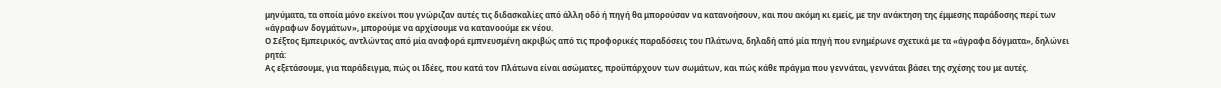μηνύματα, τα οποία μόνο εκείνοι που γνώριζαν αυτές τις διδασκαλίες από άλλη οδό ή πηγή θα μπορούσαν να κατανοήσουν, και που ακόμη κι εμείς, με την ανάκτηση της έμμεσης παράδοσης περί των «άγραφων δογμάτων», μπορούμε να αρχίσουμε να κατανοούμε εκ νέου.
Ο Σέξτος Εμπειρικός, αντλώντας από μία αναφορά εμπνευσμένη ακριβώς από τις προφορικές παραδόσεις του Πλάτωνα, δηλαδή από μία πηγή που ενημέρωνε σχετικά με τα «άγραφα δόγματα», δηλώνει ρητά:
Ας εξετάσουμε, για παράδειγμα, πώς οι Ιδέες, που κατά τον Πλάτωνα είναι ασώματες, προϋπάρχουν των σωμάτων, και πώς κάθε πράγμα που γεννάται, γεννάται βάσει της σχέσης του με αυτές.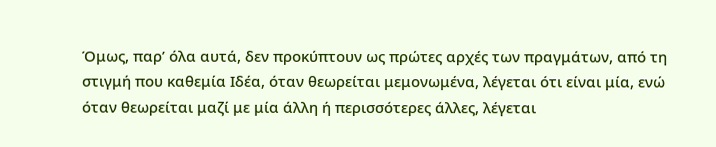Όμως, παρ’ όλα αυτά, δεν προκύπτουν ως πρώτες αρχές των πραγμάτων, από τη στιγμή που καθεμία Ιδέα, όταν θεωρείται μεμονωμένα, λέγεται ότι είναι μία, ενώ όταν θεωρείται μαζί με μία άλλη ή περισσότερες άλλες, λέγεται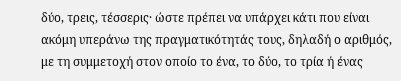δύο, τρεις, τέσσερις· ώστε πρέπει να υπάρχει κάτι που είναι ακόμη υπεράνω της πραγματικότητάς τους, δηλαδή ο αριθμός, με τη συμμετοχή στον οποίο το ένα, το δύο, το τρία ή ένας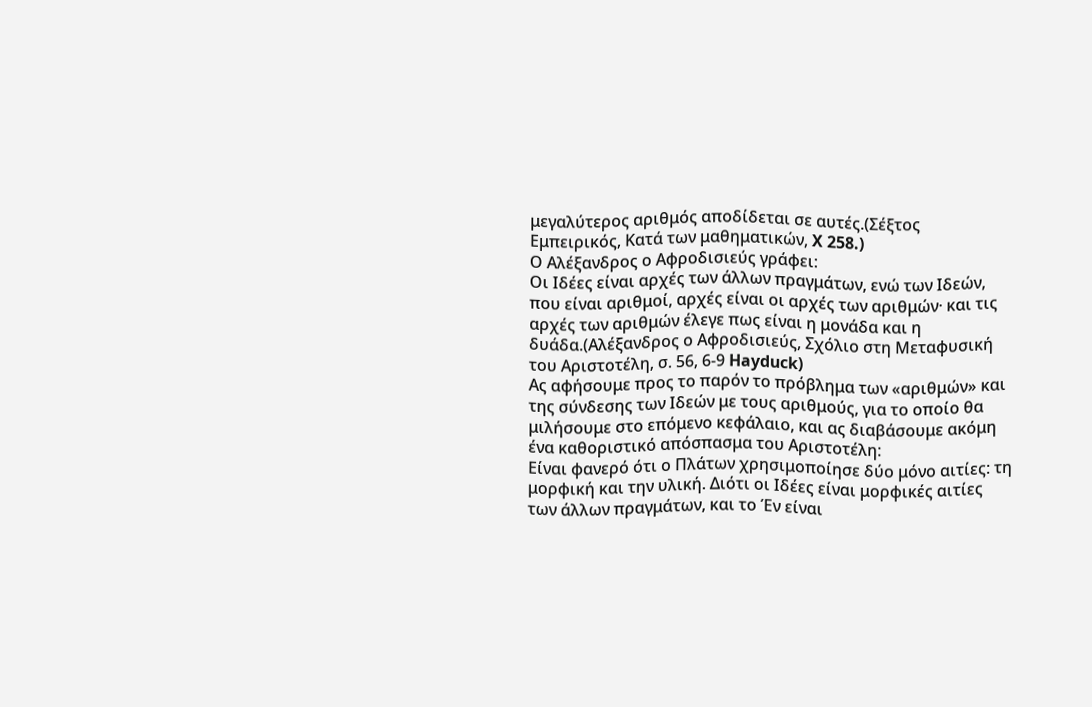μεγαλύτερος αριθμός αποδίδεται σε αυτές.(Σέξτος Εμπειρικός, Κατά των μαθηματικών, X 258.)
Ο Αλέξανδρος ο Αφροδισιεύς γράφει:
Οι Ιδέες είναι αρχές των άλλων πραγμάτων, ενώ των Ιδεών, που είναι αριθμοί, αρχές είναι οι αρχές των αριθμών· και τις αρχές των αριθμών έλεγε πως είναι η μονάδα και η δυάδα.(Αλέξανδρος ο Αφροδισιεύς, Σχόλιο στη Μεταφυσική του Αριστοτέλη, σ. 56, 6-9 Hayduck)
Ας αφήσουμε προς το παρόν το πρόβλημα των «αριθμών» και της σύνδεσης των Ιδεών με τους αριθμούς, για το οποίο θα μιλήσουμε στο επόμενο κεφάλαιο, και ας διαβάσουμε ακόμη ένα καθοριστικό απόσπασμα του Αριστοτέλη:
Είναι φανερό ότι ο Πλάτων χρησιμοποίησε δύο μόνο αιτίες: τη μορφική και την υλική. Διότι οι Ιδέες είναι μορφικές αιτίες των άλλων πραγμάτων, και το Έν είναι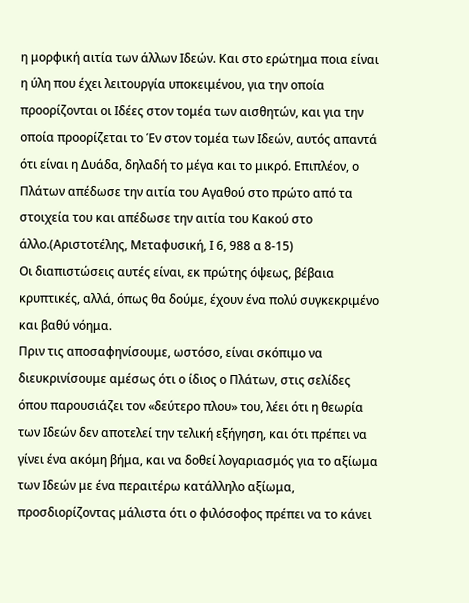η μορφική αιτία των άλλων Ιδεών. Και στο ερώτημα ποια είναι η ύλη που έχει λειτουργία υποκειμένου, για την οποία προορίζονται οι Ιδέες στον τομέα των αισθητών, και για την οποία προορίζεται το Έν στον τομέα των Ιδεών, αυτός απαντά ότι είναι η Δυάδα, δηλαδή το μέγα και το μικρό. Επιπλέον, ο Πλάτων απέδωσε την αιτία του Αγαθού στο πρώτο από τα στοιχεία του και απέδωσε την αιτία του Κακού στο άλλο.(Αριστοτέλης, Μεταφυσική, Ι 6, 988 α 8-15)
Οι διαπιστώσεις αυτές είναι, εκ πρώτης όψεως, βέβαια κρυπτικές, αλλά, όπως θα δούμε, έχουν ένα πολύ συγκεκριμένο και βαθύ νόημα.
Πριν τις αποσαφηνίσουμε, ωστόσο, είναι σκόπιμο να διευκρινίσουμε αμέσως ότι ο ίδιος ο Πλάτων, στις σελίδες όπου παρουσιάζει τον «δεύτερο πλου» του, λέει ότι η θεωρία των Ιδεών δεν αποτελεί την τελική εξήγηση, και ότι πρέπει να γίνει ένα ακόμη βήμα, και να δοθεί λογαριασμός για το αξίωμα των Ιδεών με ένα περαιτέρω κατάλληλο αξίωμα, προσδιορίζοντας μάλιστα ότι ο φιλόσοφος πρέπει να το κάνει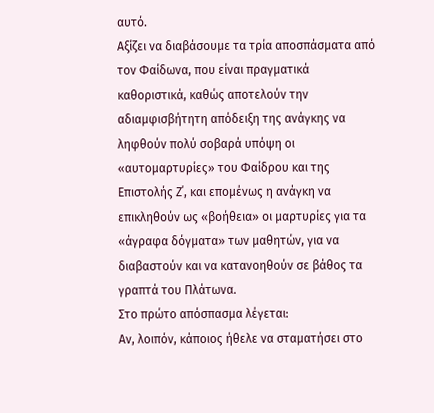αυτό.
Αξίζει να διαβάσουμε τα τρία αποσπάσματα από τον Φαίδωνα, που είναι πραγματικά καθοριστικά, καθώς αποτελούν την αδιαμφισβήτητη απόδειξη της ανάγκης να ληφθούν πολύ σοβαρά υπόψη οι «αυτομαρτυρίες» του Φαίδρου και της Επιστολής Ζ΄, και επομένως η ανάγκη να επικληθούν ως «βοήθεια» οι μαρτυρίες για τα «άγραφα δόγματα» των μαθητών, για να διαβαστούν και να κατανοηθούν σε βάθος τα γραπτά του Πλάτωνα.
Στο πρώτο απόσπασμα λέγεται:
Αν, λοιπόν, κάποιος ήθελε να σταματήσει στο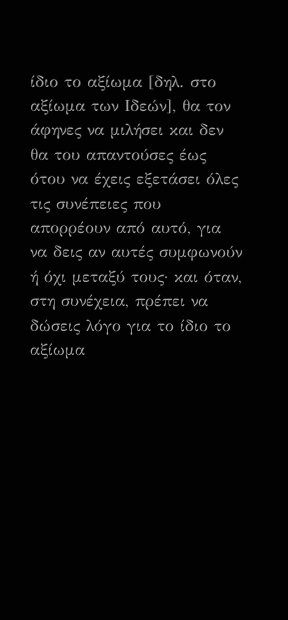ίδιο το αξίωμα [δηλ. στο αξίωμα των Ιδεών], θα τον άφηνες να μιλήσει και δεν θα του απαντούσες έως ότου να έχεις εξετάσει όλες τις συνέπειες που απορρέουν από αυτό, για να δεις αν αυτές συμφωνούν ή όχι μεταξύ τους· και όταν, στη συνέχεια, πρέπει να δώσεις λόγο για το ίδιο το αξίωμα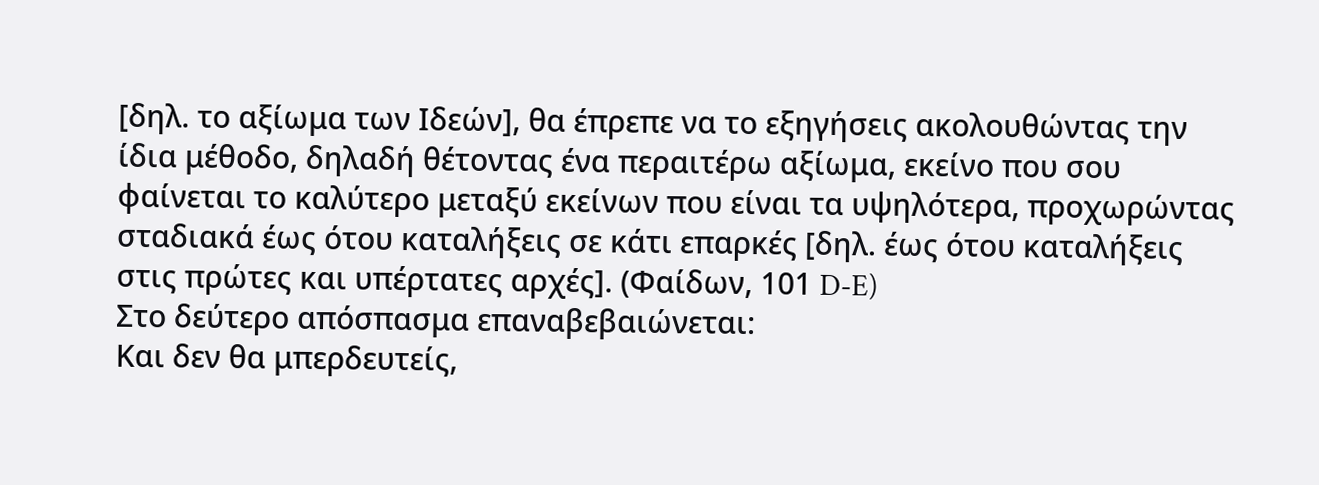[δηλ. το αξίωμα των Ιδεών], θα έπρεπε να το εξηγήσεις ακολουθώντας την ίδια μέθοδο, δηλαδή θέτοντας ένα περαιτέρω αξίωμα, εκείνο που σου φαίνεται το καλύτερο μεταξύ εκείνων που είναι τα υψηλότερα, προχωρώντας σταδιακά έως ότου καταλήξεις σε κάτι επαρκές [δηλ. έως ότου καταλήξεις στις πρώτες και υπέρτατες αρχές]. (Φαίδων, 101 D-E)
Στο δεύτερο απόσπασμα επαναβεβαιώνεται:
Και δεν θα μπερδευτείς,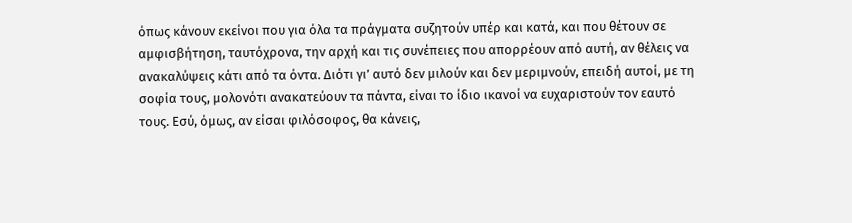όπως κάνουν εκείνοι που για όλα τα πράγματα συζητούν υπέρ και κατά, και που θέτουν σε αμφισβήτηση, ταυτόχρονα, την αρχή και τις συνέπειες που απορρέουν από αυτή, αν θέλεις να ανακαλύψεις κάτι από τα όντα. Διότι γι’ αυτό δεν μιλούν και δεν μεριμνούν, επειδή αυτοί, με τη σοφία τους, μολονότι ανακατεύουν τα πάντα, είναι το ίδιο ικανοί να ευχαριστούν τον εαυτό τους. Εσύ, όμως, αν είσαι φιλόσοφος, θα κάνεις,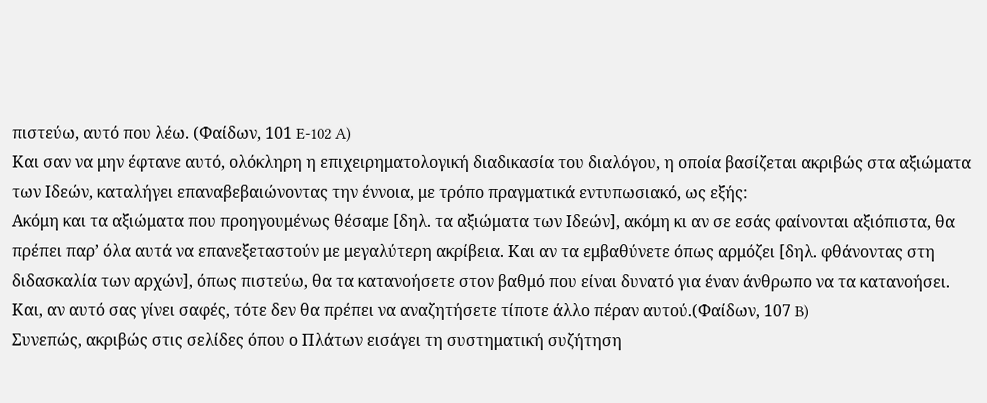πιστεύω, αυτό που λέω. (Φαίδων, 101 E-102 A)
Και σαν να μην έφτανε αυτό, ολόκληρη η επιχειρηματολογική διαδικασία του διαλόγου, η οποία βασίζεται ακριβώς στα αξιώματα των Ιδεών, καταλήγει επαναβεβαιώνοντας την έννοια, με τρόπο πραγματικά εντυπωσιακό, ως εξής:
Ακόμη και τα αξιώματα που προηγουμένως θέσαμε [δηλ. τα αξιώματα των Ιδεών], ακόμη κι αν σε εσάς φαίνονται αξιόπιστα, θα πρέπει παρ’ όλα αυτά να επανεξεταστούν με μεγαλύτερη ακρίβεια. Και αν τα εμβαθύνετε όπως αρμόζει [δηλ. φθάνοντας στη διδασκαλία των αρχών], όπως πιστεύω, θα τα κατανοήσετε στον βαθμό που είναι δυνατό για έναν άνθρωπο να τα κατανοήσει. Και, αν αυτό σας γίνει σαφές, τότε δεν θα πρέπει να αναζητήσετε τίποτε άλλο πέραν αυτού.(Φαίδων, 107 B)
Συνεπώς, ακριβώς στις σελίδες όπου ο Πλάτων εισάγει τη συστηματική συζήτηση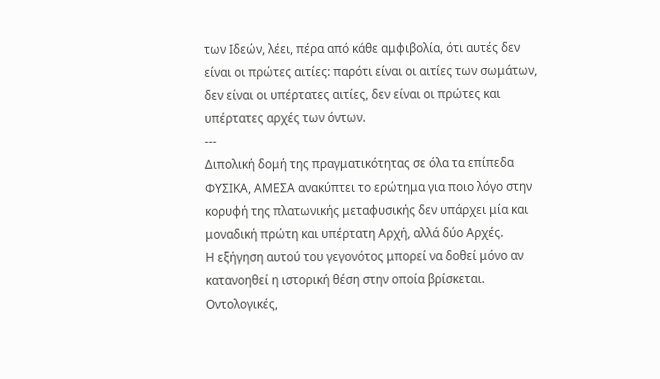των Ιδεών, λέει, πέρα από κάθε αμφιβολία, ότι αυτές δεν είναι οι πρώτες αιτίες: παρότι είναι οι αιτίες των σωμάτων, δεν είναι οι υπέρτατες αιτίες, δεν είναι οι πρώτες και υπέρτατες αρχές των όντων.
---
Διπολική δομή της πραγματικότητας σε όλα τα επίπεδα
ΦΥΣΙΚΑ, ΑΜΕΣΑ ανακύπτει το ερώτημα για ποιο λόγο στην κορυφή της πλατωνικής μεταφυσικής δεν υπάρχει μία και μοναδική πρώτη και υπέρτατη Αρχή, αλλά δύο Αρχές.
Η εξήγηση αυτού του γεγονότος μπορεί να δοθεί μόνο αν κατανοηθεί η ιστορική θέση στην οποία βρίσκεται.
Οντολογικές,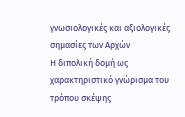γνωσιολογικές και αξιολογικές σημασίες των Αρχών
Η διπολική δομή ως χαρακτηριστικό γνώρισμα του τρόπου σκέψης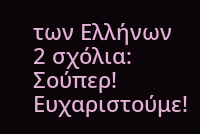των Ελλήνων
2 σχόλια:
Σούπερ! Ευχαριστούμε!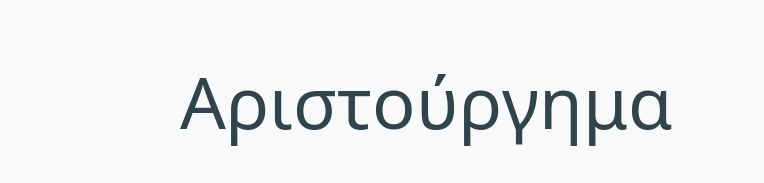Αριστούργημα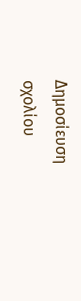Δημοσίευση σχολίου